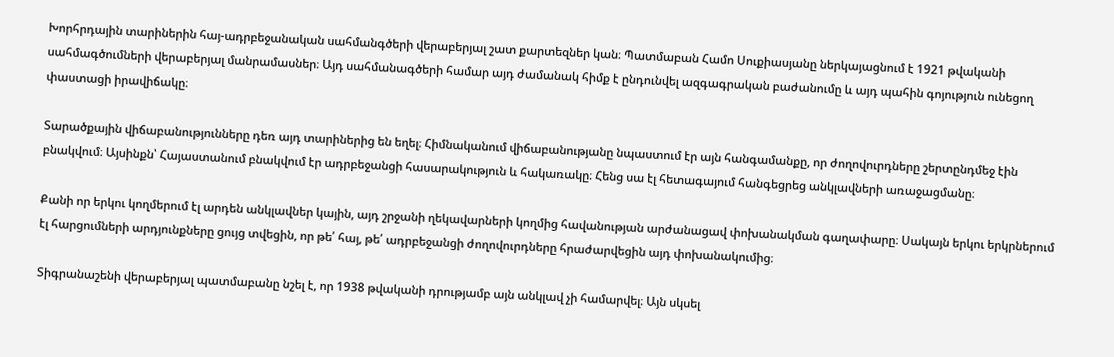Խորհրդային տարիներին հայ-ադրբեջանական սահմանգծերի վերաբերյալ շատ քարտեզներ կան։ Պատմաբան Համո Սուքիասյանը ներկայացնում է 1921 թվականի սահմագծումների վերաբերյալ մանրամասներ։ Այդ սահմանագծերի համար այդ ժամանակ հիմք է ընդունվել ազգագրական բաժանումը և այդ պահին գոյություն ունեցող փաստացի իրավիճակը։

Տարածքային վիճաբանությունները դեռ այդ տարիներից են եղել։ Հիմնականում վիճաբանությանը նպաստում էր այն հանգամանքը, որ ժողովուրդները շերտընդմեջ էին բնակվում։ Այսինքն՝ Հայաստանում բնակվում էր ադրբեջանցի հասարակություն և հակառակը։ Հենց սա էլ հետագայում հանգեցրեց անկլավների առաջացմանը։

Քանի որ երկու կողմերում էլ արդեն անկլավներ կային, այդ շրջանի ղեկավարների կողմից հավանության արժանացավ փոխանակման գաղափարը։ Սակայն երկու երկրներում էլ հարցումների արդյունքները ցույց տվեցին, որ թե՛ հայ, թե՛ ադրբեջանցի ժողովուրդները հրաժարվեցին այդ փոխանակումից։

Տիգրանաշենի վերաբերյալ պատմաբանը նշել է, որ 1938 թվականի դրությամբ այն անկլավ չի համարվել։ Այն սկսել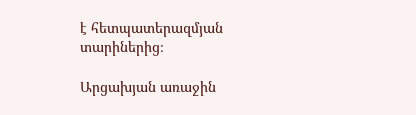է հետպատերազմյան տարիներից։

Արցախյան առաջին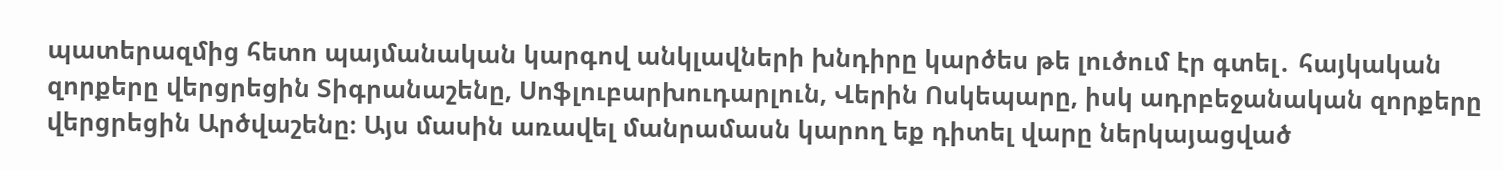պատերազմից հետո պայմանական կարգով անկլավների խնդիրը կարծես թե լուծում էր գտել․ հայկական զորքերը վերցրեցին Տիգրանաշենը, Սոֆլուբարխուդարլուն, Վերին Ոսկեպարը, իսկ ադրբեջանական զորքերը վերցրեցին Արծվաշենը։ Այս մասին առավել մանրամասն կարող եք դիտել վարը ներկայացված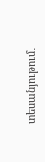տեսանյութում․